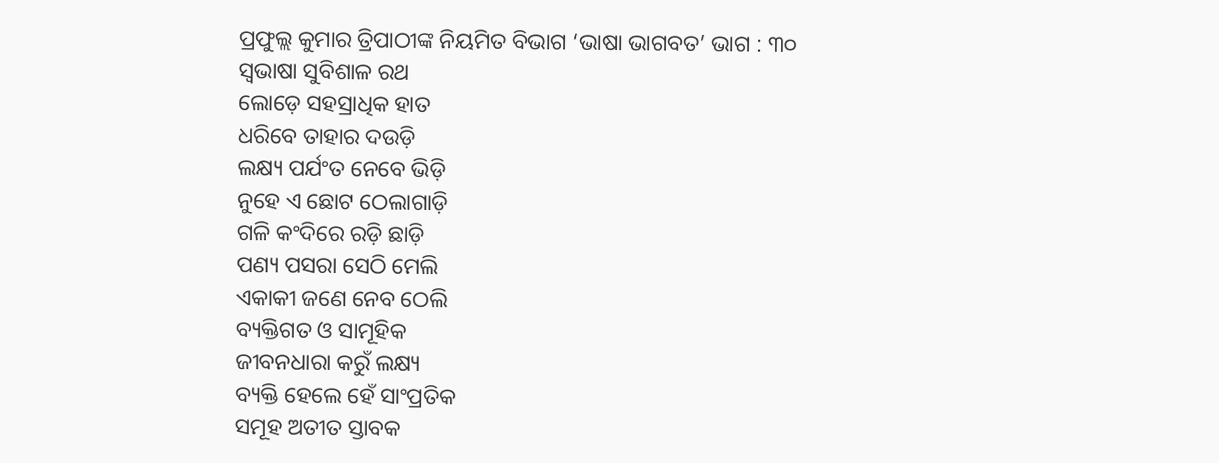ପ୍ରଫୁଲ୍ଲ କୁମାର ତ୍ରିପାଠୀଙ୍କ ନିୟମିତ ବିଭାଗ ‘ଭାଷା ଭାଗବତ’ ଭାଗ : ୩୦
ସ୍ବଭାଷା ସୁବିଶାଳ ରଥ
ଲୋଡ଼େ ସହସ୍ରାଧିକ ହାତ
ଧରିବେ ତାହାର ଦଉଡ଼ି
ଲକ୍ଷ୍ୟ ପର୍ଯଂତ ନେବେ ଭିଡ଼ି
ନୁହେ ଏ ଛୋଟ ଠେଲାଗାଡ଼ି
ଗଳି କଂଦିରେ ରଡ଼ି ଛାଡ଼ି
ପଣ୍ୟ ପସରା ସେଠି ମେଲି
ଏକାକୀ ଜଣେ ନେବ ଠେଲି
ବ୍ୟକ୍ତିଗତ ଓ ସାମୂହିକ
ଜୀବନଧାରା କରୁଁ ଲକ୍ଷ୍ୟ
ବ୍ୟକ୍ତି ହେଲେ ହେଁ ସାଂପ୍ରତିକ
ସମୂହ ଅତୀତ ସ୍ତାବକ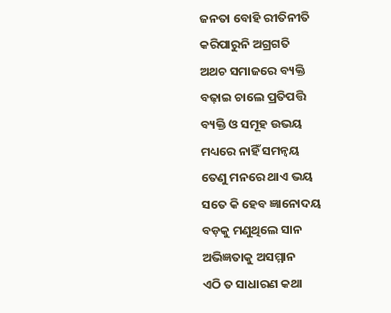ଜନତା ବୋହି ରୀତିନୀତି
କରିପାରୁନି ଅଗ୍ରଗତି
ଅଥଚ ସମାଜରେ ବ୍ୟକ୍ତି
ବଢ଼ାଇ ଚାଲେ ପ୍ରତିପତ୍ତି
ବ୍ୟକ୍ତି ଓ ସମୂହ ଉଭୟ
ମଧ୍ୟରେ ନାହିଁ ସମନ୍ବୟ
ତେଣୁ ମନରେ ଥାଏ ଭୟ
ସତେ କି ହେବ ଜ୍ଞାନୋଦୟ
ବଡ଼କୁ ମଣୁଥିଲେ ସାନ
ଅଭିଜ୍ଞତାକୁ ଅସମ୍ମାନ
ଏଠି ତ ସାଧାରଣ କଥା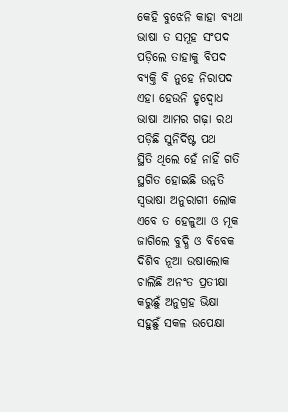କେହି ବୁଝେନି କାହା ବ୍ୟଥା
ଭାଷା ତ ସମୂହ ସଂପଦ
ପଡ଼ିଲେ ତାହାକୁ ବିପଦ
ବ୍ୟକ୍ତି ବି ନୁହେ ନିରାପଦ
ଏହା ହେଉନି ହୃଦ୍ବୋଧ
ଭାଷା ଆମର ଗଢ଼ା ରଥ
ପଡ଼ିଛି ସୁନିର୍ଦିଷ୍ଟ ପଥ
ସ୍ଥିତି ଥିଲେ ହେଁ ନାହିଁ ଗତି
ସ୍ଥଗିତ ହୋଇଛି ଉନ୍ନତି
ସ୍ବଭାଷା ଅନୁରାଗୀ ଲୋକ
ଏବେ ତ ହେଳୁଆ ଓ ମୂକ
ଜାଗିଲେ ବୁଦ୍ଧି ଓ ବିବେକ
ଦିଶିବ ନୂଆ ଉଷାଲୋକ
ଚାଲିଛି ଅନଂତ ପ୍ରତୀକ୍ଷା
କରୁଛୁଁ ଅନୁଗ୍ରହ ଭିକ୍ଷା
ସହୁଛୁଁ ସକଳ ଉପେକ୍ଷା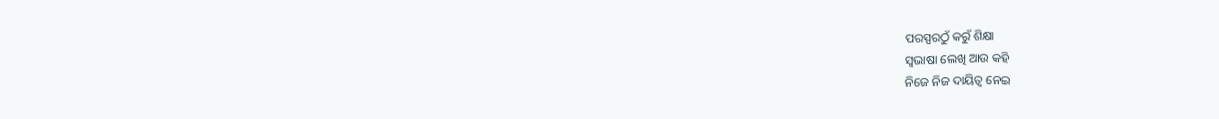ପରସ୍ପରଠୁଁ କରୁଁ ଶିକ୍ଷା
ସ୍ବଭାଷା ଲେଖି ଆଉ କହି
ନିଜେ ନିଜ ଦାୟିତ୍ବ ନେଇ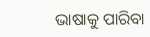ଭାଷାକୁ ପାରିବା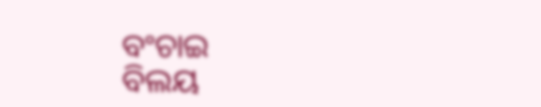ବଂଚାଇ
ବିଲୟ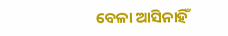ବେଳା ଆସିନାହିଁ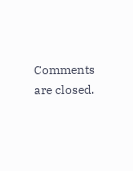Comments are closed.